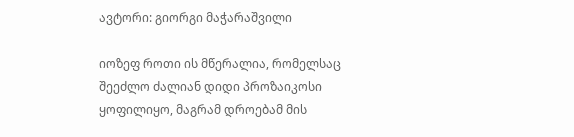ავტორი: გიორგი მაჭარაშვილი

იოზეფ როთი ის მწერალია, რომელსაც შეეძლო ძალიან დიდი პროზაიკოსი ყოფილიყო, მაგრამ დროებამ მის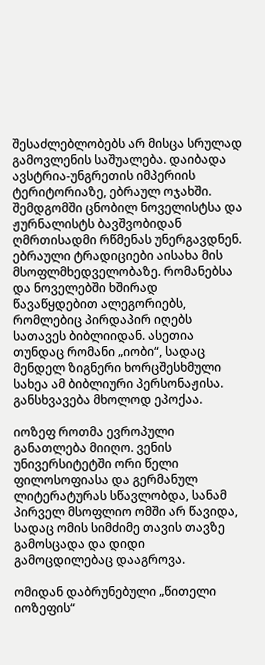შესაძლებლობებს არ მისცა სრულად გამოვლენის საშუალება. დაიბადა ავსტრია-უნგრეთის იმპერიის ტერიტორიაზე, ებრაულ ოჯახში. შემდგომში ცნობილ ნოველისტსა და ჟურნალისტს ბავშვობიდან ღმრთისადმი რწმენას უნერგავდნენ. ებრაული ტრადიციები აისახა მის მსოფლმხედველობაზე. რომანებსა და ნოველებში ხშირად წავაწყდებით ალეგორიებს, რომლებიც პირდაპირ იღებს სათავეს ბიბლიიდან. ასეთია თუნდაც რომანი „იობი“, სადაც მენდელ ზიგნერი ხორცშესხმული სახეა ამ ბიბლიური პერსონაჟისა. განსხვავება მხოლოდ ეპოქაა.

იოზეფ როთმა ევროპული განათლება მიიღო. ვენის უნივერსიტეტში ორი წელი ფილოსოფიასა და გერმანულ ლიტერატურას სწავლობდა, სანამ პირველ მსოფლიო ომში არ წავიდა, სადაც ომის სიმძიმე თავის თავზე გამოსცადა და დიდი გამოცდილებაც დააგროვა.

ომიდან დაბრუნებული „წითელი იოზეფის“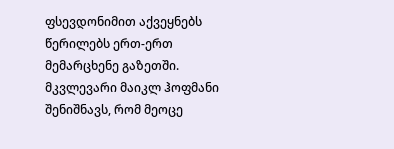ფსევდონიმით აქვეყნებს წერილებს ერთ-ერთ მემარცხენე გაზეთში. მკვლევარი მაიკლ ჰოფმანი შენიშნავს, რომ მეოცე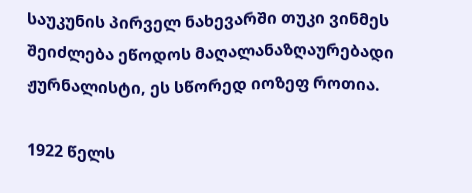საუკუნის პირველ ნახევარში თუკი ვინმეს შეიძლება ეწოდოს მაღალანაზღაურებადი ჟურნალისტი, ეს სწორედ იოზეფ როთია.

1922 წელს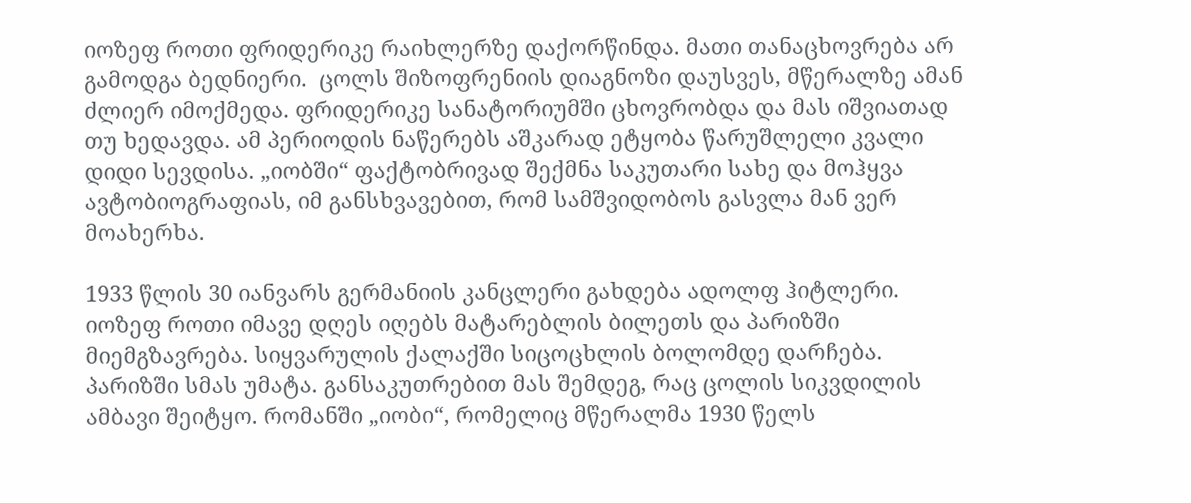იოზეფ როთი ფრიდერიკე რაიხლერზე დაქორწინდა. მათი თანაცხოვრება არ გამოდგა ბედნიერი.  ცოლს შიზოფრენიის დიაგნოზი დაუსვეს, მწერალზე ამან ძლიერ იმოქმედა. ფრიდერიკე სანატორიუმში ცხოვრობდა და მას იშვიათად თუ ხედავდა. ამ პერიოდის ნაწერებს აშკარად ეტყობა წარუშლელი კვალი დიდი სევდისა. „იობში“ ფაქტობრივად შექმნა საკუთარი სახე და მოჰყვა ავტობიოგრაფიას, იმ განსხვავებით, რომ სამშვიდობოს გასვლა მან ვერ მოახერხა.

1933 წლის 30 იანვარს გერმანიის კანცლერი გახდება ადოლფ ჰიტლერი. იოზეფ როთი იმავე დღეს იღებს მატარებლის ბილეთს და პარიზში მიემგზავრება. სიყვარულის ქალაქში სიცოცხლის ბოლომდე დარჩება. პარიზში სმას უმატა. განსაკუთრებით მას შემდეგ, რაც ცოლის სიკვდილის ამბავი შეიტყო. რომანში „იობი“, რომელიც მწერალმა 1930 წელს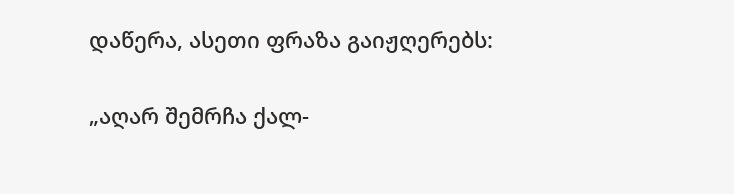დაწერა, ასეთი ფრაზა გაიჟღერებს:

„აღარ შემრჩა ქალ-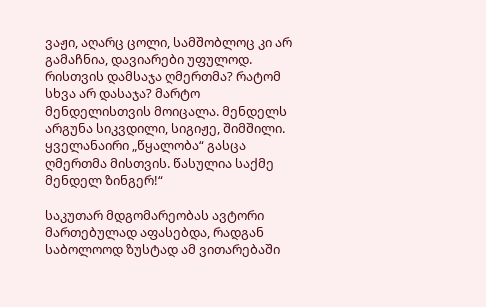ვაჟი, აღარც ცოლი, სამშობლოც კი არ გამაჩნია, დავიარები უფულოდ. რისთვის დამსაჯა ღმერთმა? რატომ სხვა არ დასაჯა? მარტო მენდელისთვის მოიცალა. მენდელს არგუნა სიკვდილი, სიგიჟე, შიმშილი. ყველანაირი „წყალობა“ გასცა ღმერთმა მისთვის. წასულია საქმე მენდელ ზინგერ!“

საკუთარ მდგომარეობას ავტორი მართებულად აფასებდა, რადგან საბოლოოდ ზუსტად ამ ვითარებაში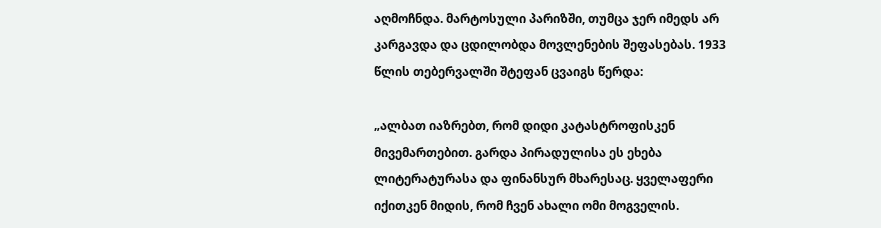აღმოჩნდა. მარტოსული პარიზში, თუმცა ჯერ იმედს არ კარგავდა და ცდილობდა მოვლენების შეფასებას. 1933 წლის თებერვალში შტეფან ცვაიგს წერდა:

„ალბათ იაზრებთ, რომ დიდი კატასტროფისკენ მივემართებით. გარდა პირადულისა ეს ეხება ლიტერატურასა და ფინანსურ მხარესაც. ყველაფერი იქითკენ მიდის, რომ ჩვენ ახალი ომი მოგველის.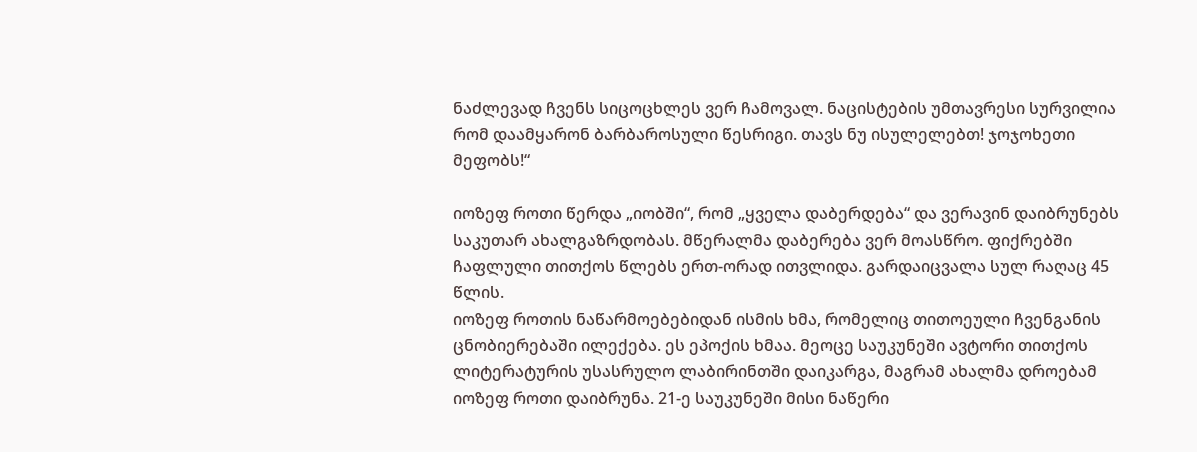ნაძლევად ჩვენს სიცოცხლეს ვერ ჩამოვალ. ნაცისტების უმთავრესი სურვილია რომ დაამყარონ ბარბაროსული წესრიგი. თავს ნუ ისულელებთ! ჯოჯოხეთი მეფობს!“

იოზეფ როთი წერდა „იობში“, რომ „ყველა დაბერდება“ და ვერავინ დაიბრუნებს საკუთარ ახალგაზრდობას. მწერალმა დაბერება ვერ მოასწრო. ფიქრებში ჩაფლული თითქოს წლებს ერთ-ორად ითვლიდა. გარდაიცვალა სულ რაღაც 45 წლის.
იოზეფ როთის ნაწარმოებებიდან ისმის ხმა, რომელიც თითოეული ჩვენგანის ცნობიერებაში ილექება. ეს ეპოქის ხმაა. მეოცე საუკუნეში ავტორი თითქოს ლიტერატურის უსასრულო ლაბირინთში დაიკარგა, მაგრამ ახალმა დროებამ იოზეფ როთი დაიბრუნა. 21-ე საუკუნეში მისი ნაწერი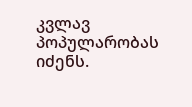კვლავ პოპულარობას იძენს.